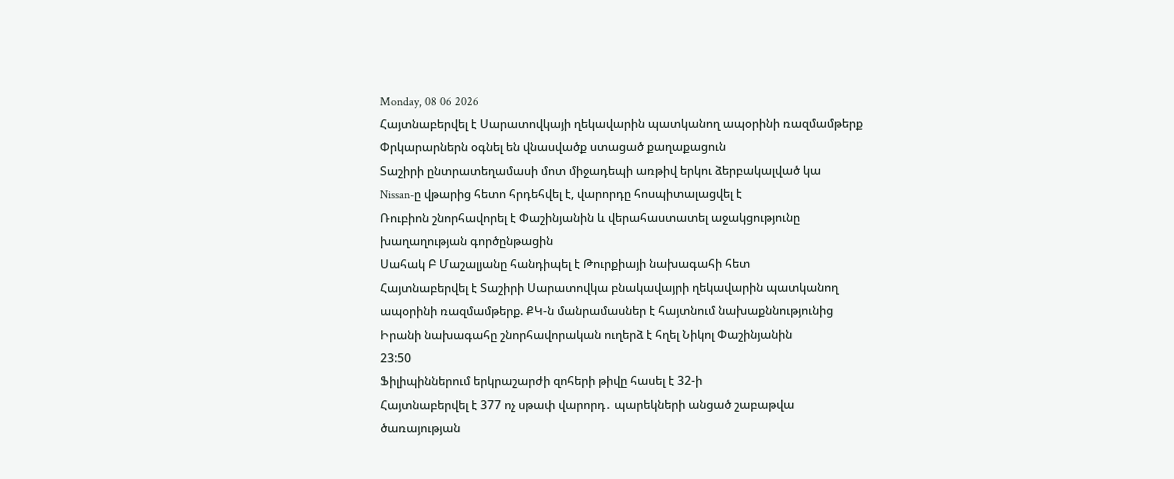Monday, 08 06 2026
Հայտնաբերվել է Սարատովկայի ղեկավարին պատկանող ապօրինի ռազմամթերք
Փրկարարներն օգնել են վնասվածք ստացած քաղաքացուն
Տաշիրի ընտրատեղամասի մոտ միջադեպի առթիվ երկու ձերբակալված կա
Nissan-ը վթարից հետո հրդեհվել է, վարորդը հոսպիտալացվել է
Ռուբիոն շնորհավորել է Փաշինյանին և վերահաստատել աջակցությունը խաղաղության գործընթացին
Սահակ Բ Մաշալյանը հանդիպել է Թուրքիայի նախագահի հետ
Հայտնաբերվել է Տաշիրի Սարատովկա բնակավայրի ղեկավարին պատկանող ապօրինի ռազմամթերք. ՔԿ-ն մանրամասներ է հայտնում նախաքննությունից
Իրանի նախագահը շնորհավորական ուղերձ է հղել Նիկոլ Փաշինյանին
23:50
Ֆիլիպիններում երկրաշարժի զոհերի թիվը հասել է 32-ի
Հայտնաբերվել է 377 ոչ սթափ վարորդ․ պարեկների անցած շաբաթվա ծառայության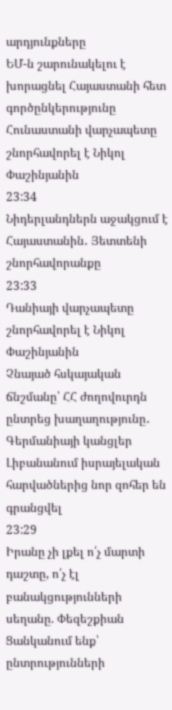արդյունքները
ԵՄ-ն շարունակելու է խորացնել Հայաստանի հետ գործընկերությունը
Հունաստանի վարչապետը շնորհավորել է Նիկոլ Փաշինյանին
23:34
Նիդերլանդներն աջակցում է Հայաստանին․ Յետտենի շնորհավորանքը
23:33
Դանիայի վարչապետը շնորհավորել է Նիկոլ Փաշինյանին
Չնայած հսկայական ճնշմանը՝ ՀՀ ժողովուրդն ընտրեց խաղաղությունը․ Գերմանիայի կանցլեր
Լիբանանում իսրայելական հարվածներից նոր զոհեր են գրանցվել
23:29
Իրանը չի լքել ո՛չ մարտի դաշտը, ո՛չ էլ բանակցությունների սեղանը. Փեզեշքիան
Ցանկանում ենք՝ ընտրությունների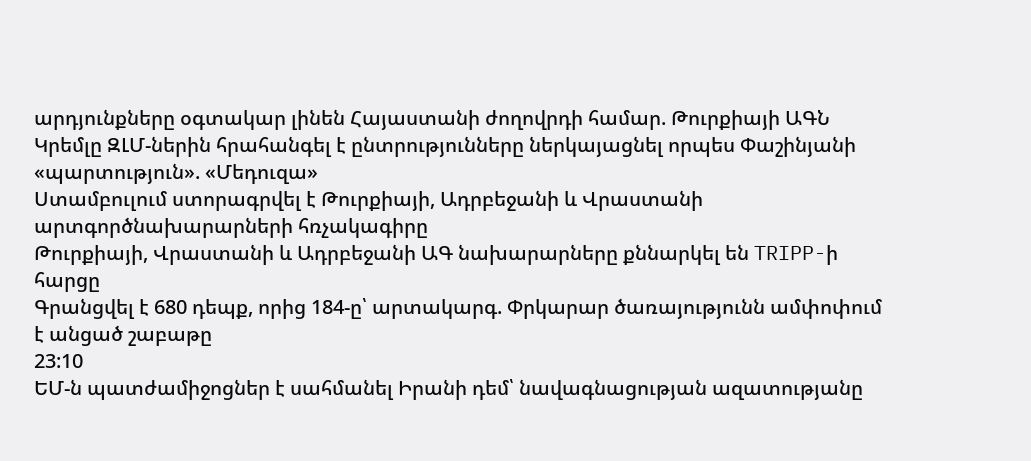արդյունքները օգտակար լինեն Հայաստանի ժողովրդի համար. Թուրքիայի ԱԳՆ
Կրեմլը ԶԼՄ-ներին հրահանգել է ընտրությունները ներկայացնել որպես Փաշինյանի «պարտություն». «Մեդուզա»
Ստամբուլում ստորագրվել է Թուրքիայի, Ադրբեջանի և Վրաստանի արտգործնախարարների հռչակագիրը
Թուրքիայի, Վրաստանի և Ադրբեջանի ԱԳ նախարարները քննարկել են TRIPP-ի հարցը
Գրանցվել է 680 դեպք, որից 184-ը՝ արտակարգ. Փրկարար ծառայությունն ամփոփում է անցած շաբաթը
23:10
ԵՄ-ն պատժամիջոցներ է սահմանել Իրանի դեմ՝ նավագնացության ազատությանը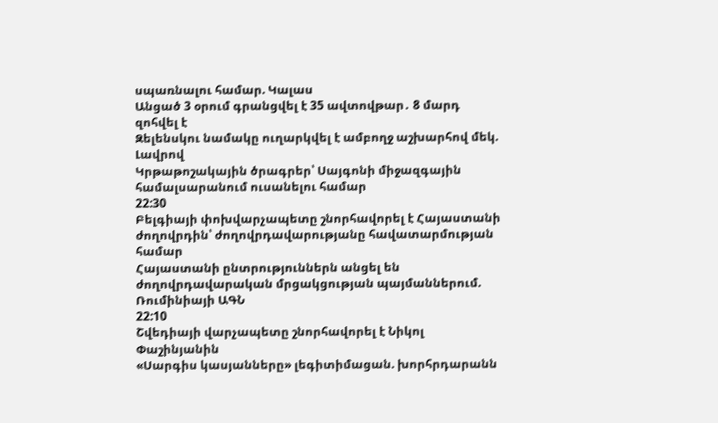սպառնալու համար. Կալաս
Անցած 3 օրում գրանցվել է 35 ավտովթար․ 8 մարդ զոհվել է
Զելենսկու նամակը ուղարկվել է ամբողջ աշխարհով մեկ. Լավրով
Կրթաթոշակային ծրագրեր՝ Սայգոնի միջազգային համալսարանում ուսանելու համար
22:30
Բելգիայի փոխվարչապետը շնորհավորել է Հայաստանի ժողովրդին՝ ժողովրդավարությանը հավատարմության համար
Հայաստանի ընտրություններն անցել են ժողովրդավարական մրցակցության պայմաններում. Ռումինիայի ԱԳՆ
22:10
Շվեդիայի վարչապետը շնորհավորել է Նիկոլ Փաշինյանին
«Սարգիս կասյանները» լեգիտիմացան. խորհրդարանն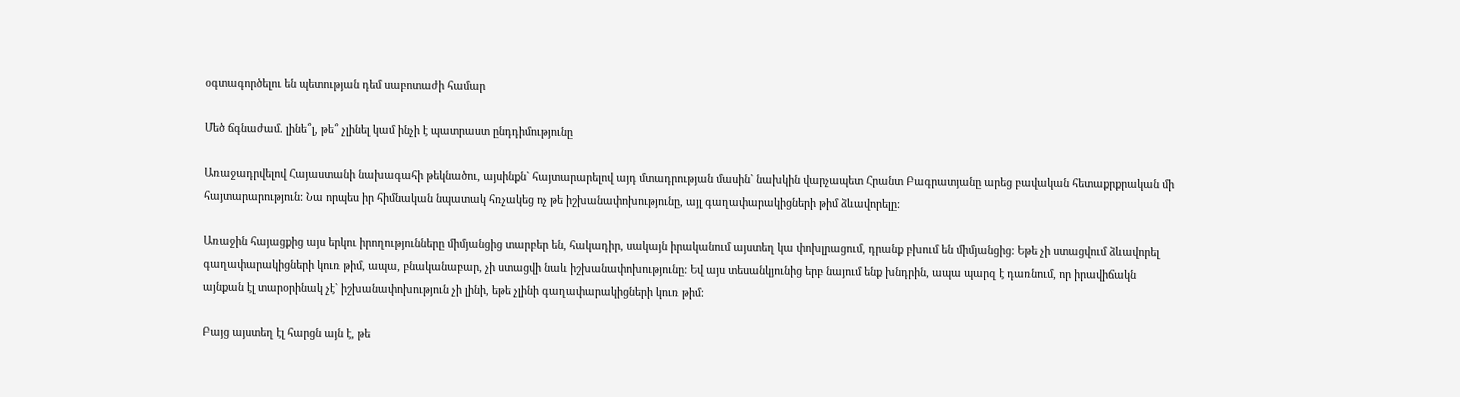օգտագործելու են պետության դեմ սաբոտաժի համար

Մեծ ճգնաժամ. լինե՞լ, թե՞ չլինել կամ ինչի է պատրաստ ընդդիմությունը

Առաջադրվելով Հայաստանի նախագահի թեկնածու, այսինքն` հայտարարելով այդ մտադրության մասին` նախկին վարչապետ Հրանտ Բագրատյանը արեց բավական հետաքրքրական մի հայտարարություն: Նա որպես իր հիմնական նպատակ հռչակեց ոչ թե իշխանափոխությունը, այլ գաղափարակիցների թիմ ձևավորելը:

Առաջին հայացքից այս երկու իրողությունները միմյանցից տարբեր են, հակադիր, սակայն իրականում այստեղ կա փոխլրացում, դրանք բխում են միմյանցից: Եթե չի ստացվում ձևավորել գաղափարակիցների կուռ թիմ, ապա, բնականաբար, չի ստացվի նաև իշխանափոխությունը: Եվ այս տեսանկյունից երբ նայում ենք խնդրին, ապա պարզ է դառնում, որ իրավիճակն այնքան էլ տարօրինակ չէ` իշխանափոխություն չի լինի, եթե չլինի գաղափարակիցների կուռ թիմ:

Բայց այստեղ էլ հարցն այն է, թե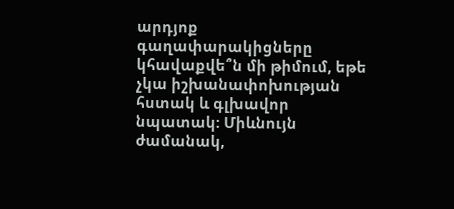արդյոք գաղափարակիցները կհավաքվե՞ն մի թիմում, եթե չկա իշխանափոխության հստակ և գլխավոր նպատակ: Միևնույն ժամանակ,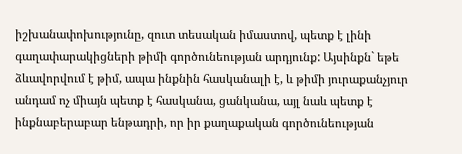իշխանափոխությունը, զուտ տեսական իմաստով, պետք է լինի գաղափարակիցների թիմի գործունեության արդյունք: Այսինքն` եթե ձևավորվում է թիմ, ապա ինքնին հասկանալի է, և թիմի յուրաքանչյուր անդամ ոչ միայն պետք է հասկանա, ցանկանա, այլ նաև պետք է ինքնաբերաբար ենթադրի, որ իր քաղաքական գործունեության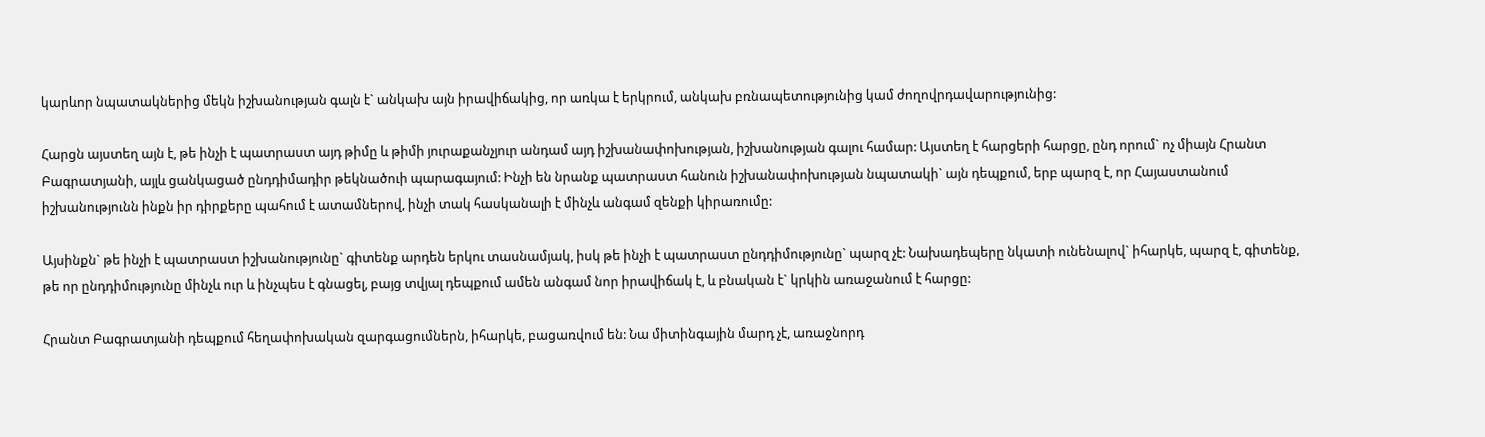կարևոր նպատակներից մեկն իշխանության գալն է` անկախ այն իրավիճակից, որ առկա է երկրում, անկախ բռնապետությունից կամ ժողովրդավարությունից:

Հարցն այստեղ այն է, թե ինչի է պատրաստ այդ թիմը և թիմի յուրաքանչյուր անդամ այդ իշխանափոխության, իշխանության գալու համար: Այստեղ է հարցերի հարցը, ընդ որում` ոչ միայն Հրանտ Բագրատյանի, այլև ցանկացած ընդդիմադիր թեկնածուի պարագայում: Ինչի են նրանք պատրաստ հանուն իշխանափոխության նպատակի` այն դեպքում, երբ պարզ է, որ Հայաստանում իշխանությունն ինքն իր դիրքերը պահում է ատամներով, ինչի տակ հասկանալի է մինչև անգամ զենքի կիրառումը:

Այսինքն` թե ինչի է պատրաստ իշխանությունը` գիտենք արդեն երկու տասնամյակ, իսկ թե ինչի է պատրաստ ընդդիմությունը` պարզ չէ: Նախադեպերը նկատի ունենալով` իհարկե, պարզ է, գիտենք, թե որ ընդդիմությունը մինչև ուր և ինչպես է գնացել, բայց տվյալ դեպքում ամեն անգամ նոր իրավիճակ է, և բնական է` կրկին առաջանում է հարցը:

Հրանտ Բագրատյանի դեպքում հեղափոխական զարգացումներն, իհարկե, բացառվում են: Նա միտինգային մարդ չէ, առաջնորդ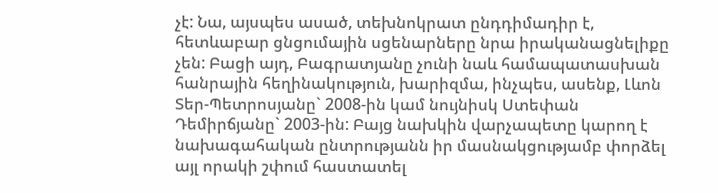չէ: Նա, այսպես ասած, տեխնոկրատ ընդդիմադիր է, հետևաբար ցնցումային սցենարները նրա իրականացնելիքը չեն: Բացի այդ, Բագրատյանը չունի նաև համապատասխան հանրային հեղինակություն, խարիզմա, ինչպես, ասենք, Լևոն Տեր-Պետրոսյանը` 2008-ին կամ նույնիսկ Ստեփան Դեմիրճյանը` 2003-ին: Բայց նախկին վարչապետը կարող է նախագահական ընտրությանն իր մասնակցությամբ փորձել այլ որակի շփում հաստատել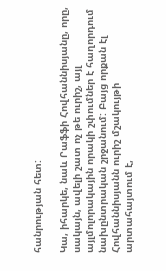հանրության հետ:

Կա, իհարկե, նաև Րաֆֆի Հովհաննիսյանը, որը, սակայն, ավելի շատ ոչ թե ուրիշ, այլ այլմոլորակային որակի շփումներ է հաղորդում նախընտրական շրջանում: Բայց որքան էլ Հովհաննիսյանն ուրիշ մշակույթի արտահայտում է,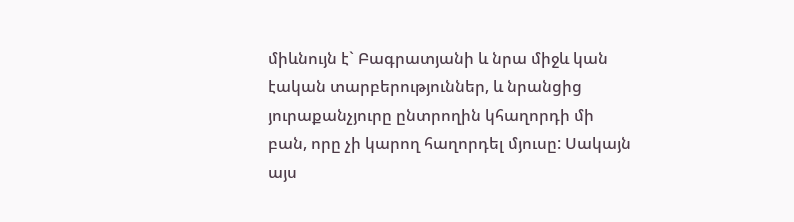միևնույն է` Բագրատյանի և նրա միջև կան էական տարբերություններ, և նրանցից յուրաքանչյուրը ընտրողին կհաղորդի մի բան, որը չի կարող հաղորդել մյուսը: Սակայն այս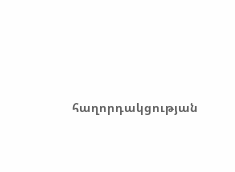հաղորդակցության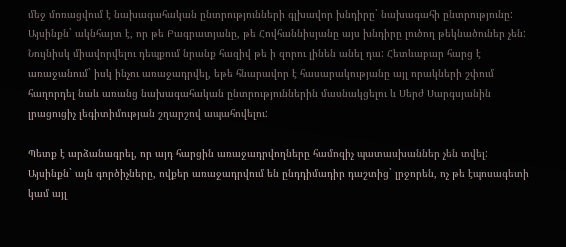մեջ մոռացվում է նախագահական ընտրությունների գլխավոր խնդիրը` նախագահի ընտրությունը: Այսինքն` ակնհայտ է, որ թե Բագրատյանը, թե Հովհաննիսյանը այս խնդիրը լուծող թեկնածուներ չեն: Նույնիսկ միավորվելու դեպքում նրանք հազիվ թե ի զորու լինեն անել դա: Հետևաբար հարց է առաջանում` իսկ ինչու առաջադրվել, եթե հնարավոր է հասարակությանը այլ որակների շփում հաղորդել նաև առանց նախագահական ընտրություններին մասնակցելու և Սերժ Սարգսյանին լրացուցիչ լեգիտիմության շղարշով ապահովելու:

Պետք է արձանագրել, որ այդ հարցին առաջադրվողները համոզիչ պատասխաններ չեն տվել: Այսինքն` այն գործիչները, ովքեր առաջադրվում են ընդդիմադիր դաշտից` լրջորեն, ոչ թե էպոսագետի կամ այլ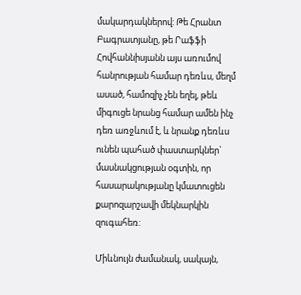մակարդակներով: Թե Հրանտ Բագրատյանը, թե Րաֆֆի Հովհաննիսյանն այս առումով հանրության համար դեռևս, մեղմ ասած, համոզիչ չեն եղել, թեև միգուցե նրանց համար ամեն ինչ դեռ առջևում է, և նրանք դեռևս ունեն պահած փաստարկներ` մասնակցության օգտին, որ հասարակությանը կմատուցեն քարոզարշավի մեկնարկին զուգահեռ:

Միևնույն ժամանակ, սակայն,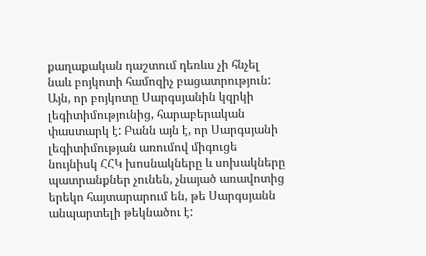քաղաքական դաշտում դեռևս չի հնչել նաև բոյկոտի համոզիչ բացատրություն: Այն, որ բոյկոտը Սարգսյանին կզրկի լեգիտիմությունից, հարաբերական փաստարկ է: Բանն այն է, որ Սարգսյանի լեգիտիմության առումով միգուցե նույնիսկ ՀՀԿ խոսնակները և սոխակները պատրանքներ չունեն, չնայած առավոտից երեկո հայտարարում են, թե Սարգսյանն անպարտելի թեկնածու է: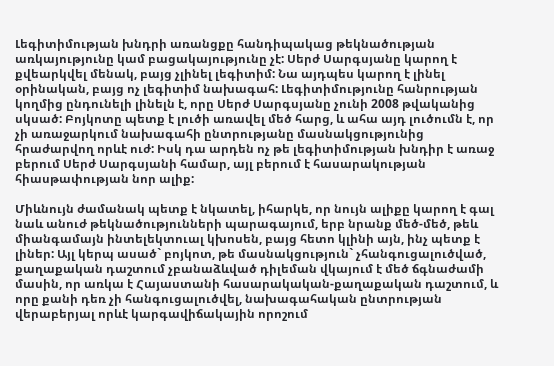Լեգիտիմության խնդրի առանցքը հանդիպակաց թեկնածության առկայությունը կամ բացակայությունը չէ: Սերժ Սարգսյանը կարող է քվեարկվել մենակ, բայց չլինել լեգիտիմ: Նա այդպես կարող է լինել օրինական, բայց ոչ լեգիտիմ նախագահ: Լեգիտիմությունը հանրության կողմից ընդունելի լինելն է, որը Սերժ Սարգսյանը չունի 2008 թվականից սկսած: Բոյկոտը պետք է լուծի առավել մեծ հարց, և ահա այդ լուծումն է, որ չի առաջարկում նախագահի ընտրությանը մասնակցությունից հրաժարվող որևէ ուժ: Իսկ դա արդեն ոչ թե լեգիտիմության խնդիր է առաջ բերում Սերժ Սարգսյանի համար, այլ բերում է հասարակության հիասթափության նոր ալիք:

Միևնույն ժամանակ պետք է նկատել, իհարկե, որ նույն ալիքը կարող է գալ նաև անուժ թեկնածությունների պարագայում, երբ նրանք մեծ-մեծ, թեև միանգամայն ինտելեկտուալ կխոսեն, բայց հետո կլինի այն, ինչ պետք է լիներ: Այլ կերպ ասած` բոյկոտ, թե մասնակցություն` չհանգուցալուծված, քաղաքական դաշտում չբանաձևված դիլեման վկայում է մեծ ճգնաժամի մասին, որ առկա է Հայաստանի հասարակական-քաղաքական դաշտում, և որը քանի դեռ չի հանգուցալուծվել, նախագահական ընտրության վերաբերյալ որևէ կարգավիճակային որոշում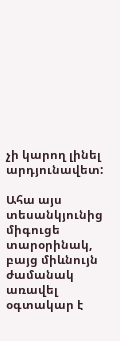չի կարող լինել արդյունավետ:

Ահա այս տեսանկյունից միգուցե տարօրինակ, բայց միևնույն ժամանակ առավել օգտակար է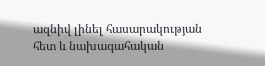ազնիվ լինել հասարակության հետ և նախագահական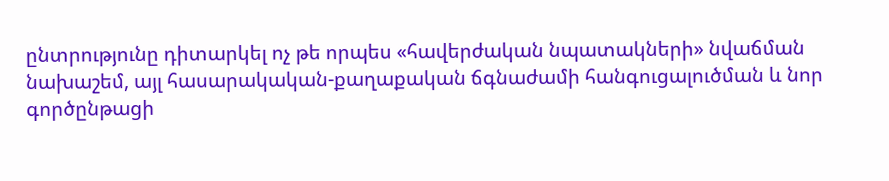ընտրությունը դիտարկել ոչ թե որպես «հավերժական նպատակների» նվաճման նախաշեմ, այլ հասարակական-քաղաքական ճգնաժամի հանգուցալուծման և նոր գործընթացի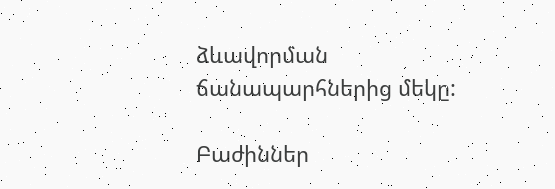ձևավորման ճանապարհներից մեկը:

Բաժիններ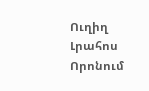Ուղիղ
Լրահոս
Որոնում